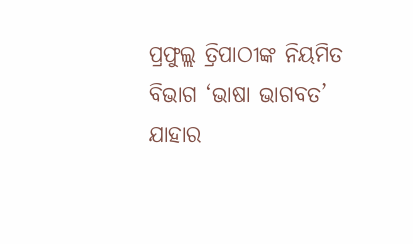ପ୍ରଫୁଲ୍ଲ ତ୍ରିପାଠୀଙ୍କ ନିୟମିତ ବିଭାଗ ‘ଭାଷା ଭାଗବତ’
ଯାହାର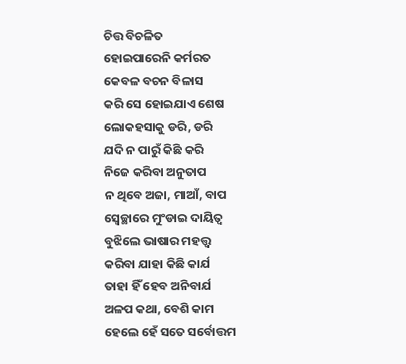ଚିତ୍ତ ବିଚଳିତ
ହୋଇପାରେନି କର୍ମରତ
କେବଳ ବଚନ ବିଳାସ
କରି ସେ ହୋଇଯାଏ ଶେଷ
ଲୋକହସାକୁ ଡରି, ଡରି
ଯଦି ନ ପାରୁଁ କିଛି କରି
ନିଜେ କରିବା ଅନୁତାପ
ନ ଥିବେ ଅଜା, ମାଆଁ, ବାପ
ସ୍ବେଚ୍ଛାରେ ମୁଂଡାଇ ଦାୟିତ୍ବ
ବୁଝିଲେ ଭାଷାର ମହତ୍ତ୍ବ
କରିବା ଯାହା କିଛି କାର୍ଯ
ତାହା ହିଁ ହେବ ଅନିବାର୍ଯ
ଅଳପ କଥା, ବେଶି କାମ
ହେଲେ ହେଁ ସତେ ସର୍ବୋତ୍ତମ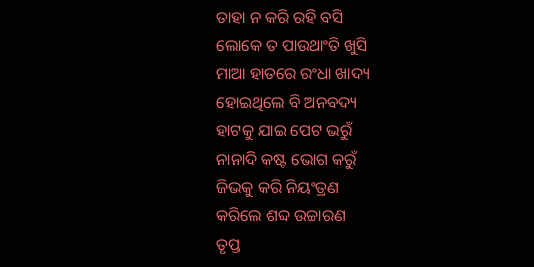ତାହା ନ କରି ରହି ବସି
ଲୋକେ ତ ପାଉଥାଂତି ଖୁସି
ମାଆ ହାତରେ ରଂଧା ଖାଦ୍ୟ
ହୋଇଥିଲେ ବି ଅନବଦ୍ୟ
ହାଟକୁ ଯାଇ ପେଟ ଭରୁଁ
ନାନାଦି କଷ୍ଟ ଭୋଗ କରୁଁ
ଜିଭକୁ କରି ନିୟଂତ୍ରଣ
କରିଲେ ଶବ୍ଦ ଉଚ୍ଚାରଣ
ତୃପ୍ତ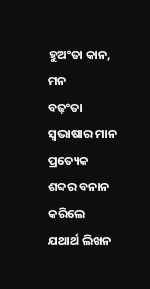ହୁଅଂତା କାନ, ମନ
ବଢ଼ଂତା ସ୍ବଭାଷାର ମାନ
ପ୍ରତ୍ୟେକ ଶବ୍ଦର ବନାନ
କରିଲେ ଯଥାର୍ଥ ଲିଖନ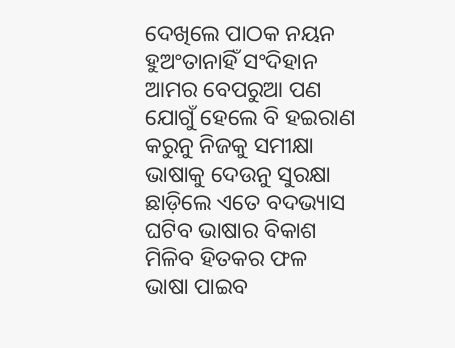ଦେଖିଲେ ପାଠକ ନୟନ
ହୁଅଂତାନାହିଁ ସଂଦିହାନ
ଆମର ବେପରୁଆ ପଣ
ଯୋଗୁଁ ହେଲେ ବି ହଇରାଣ
କରୁନୁ ନିଜକୁ ସମୀକ୍ଷା
ଭାଷାକୁ ଦେଉନୁ ସୁରକ୍ଷା
ଛାଡ଼ିଲେ ଏତେ ବଦଭ୍ୟାସ
ଘଟିବ ଭାଷାର ବିକାଶ
ମିଳିବ ହିତକର ଫଳ
ଭାଷା ପାଇବ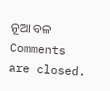ନୂଆ ବଳ
Comments are closed.